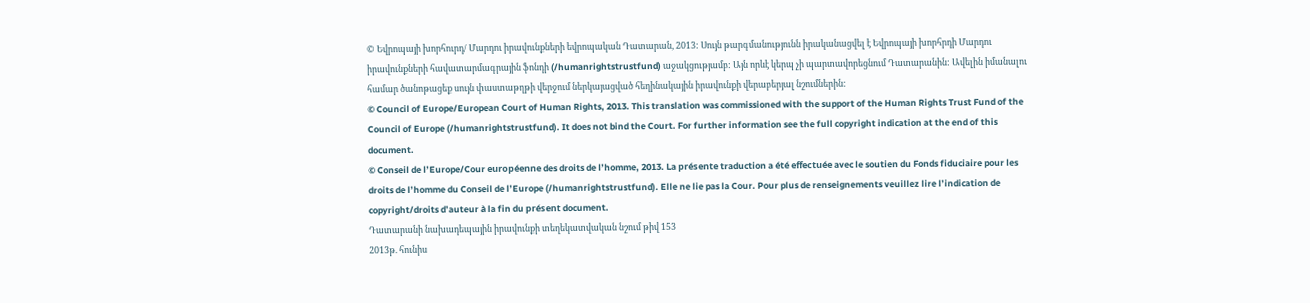© Եվրոպայի խորհուրդ/ Մարդու իրավունքների եվրոպական Դատարան, 2013: Սույն թարգմանությունն իրականացվել է Եվրոպայի խորհրդի Մարդու իրավունքների հավատարմագրային ֆոնդի (/humanrightstrustfund) աջակցությամբ: Այն որևէ կերպ չի պարտավորեցնում Դատարանին: Ավելին իմանալու համար ծանոթացեք սույն փաստաթղթի վերջում ներկայացված հեղինակային իրավունքի վերաբերյալ նշումներին:
© Council of Europe/European Court of Human Rights, 2013. This translation was commissioned with the support of the Human Rights Trust Fund of the Council of Europe (/humanrightstrustfund). It does not bind the Court. For further information see the full copyright indication at the end of this document.
© Conseil de l’Europe/Cour européenne des droits de l’homme, 2013. La présente traduction a été effectuée avec le soutien du Fonds fiduciaire pour les droits de l’homme du Conseil de l’Europe (/humanrightstrustfund). Elle ne lie pas la Cour. Pour plus de renseignements veuillez lire l’indication de copyright/droits d’auteur à la fin du présent document.
Դատարանի նախադեպային իրավունքի տեղեկատվական նշում թիվ 153
2013թ. հունիս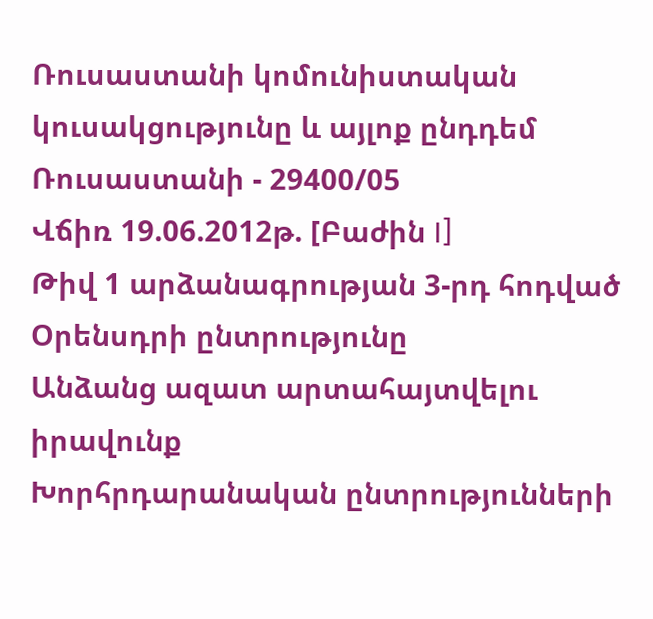Ռուսաստանի կոմունիստական կուսակցությունը և այլոք ընդդեմ Ռուսաստանի - 29400/05
Վճիռ 19.06.2012թ. [Բաժին I]
Թիվ 1 արձանագրության 3-րդ հոդված
Օրենսդրի ընտրությունը
Անձանց ազատ արտահայտվելու իրավունք
Խորհրդարանական ընտրությունների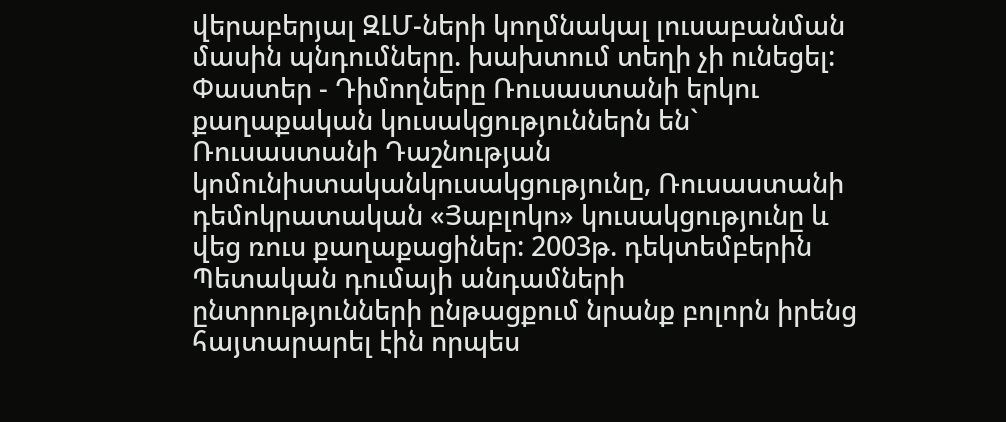վերաբերյալ ԶԼՄ-ների կողմնակալ լուսաբանման մասին պնդումները. խախտում տեղի չի ունեցել:
Փաստեր - Դիմողները Ռուսաստանի երկու քաղաքական կուսակցություններն են` Ռուսաստանի Դաշնության կոմունիստականկուսակցությունը, Ռուսաստանի դեմոկրատական «Յաբլոկո» կուսակցությունը և վեց ռուս քաղաքացիներ: 2003թ. դեկտեմբերին Պետական դումայի անդամների ընտրությունների ընթացքում նրանք բոլորն իրենց հայտարարել էին որպես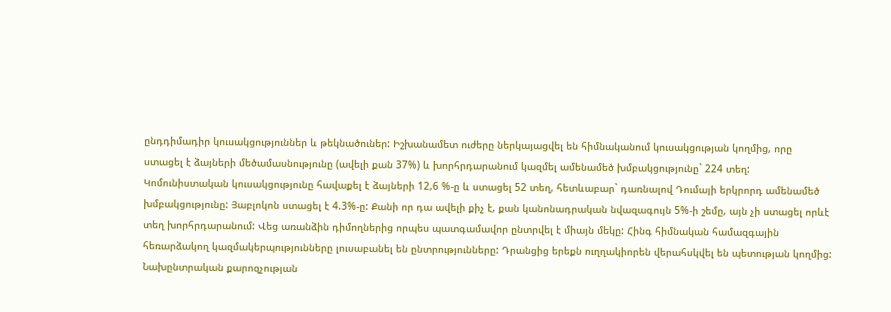ընդդիմադիր կուսակցություններ և թեկնածուներ: Իշխանամետ ուժերը ներկայացվել են հիմնականում կուսակցության կողմից, որը ստացել է ձայների մեծամասնությունը (ավելի քան 37%) և խորհրդարանում կազմել ամենամեծ խմբակցությունը` 224 տեղ: Կոմունիստական կուսակցությունը հավաքել է ձայների 12,6 %-ը և ստացել 52 տեղ, հետևաբար` դառնալով Դումայի երկրորդ ամենամեծ խմբակցությունը: Յաբլոկոն ստացել է 4.3%-ը: Քանի որ դա ավելի քիչ է, քան կանոնադրական նվազագույն 5%-ի շեմը, այն չի ստացել որևէ տեղ խորհրդարանում: Վեց առանձին դիմողներից որպես պատգամավոր ընտրվել է միայն մեկը: Հինգ հիմնական համազգային հեռարձակող կազմակերպությունները լուսաբանել են ընտրությունները: Դրանցից երեքն ուղղակիորեն վերահսկվել են պետության կողմից: Նախընտրական քարոզչության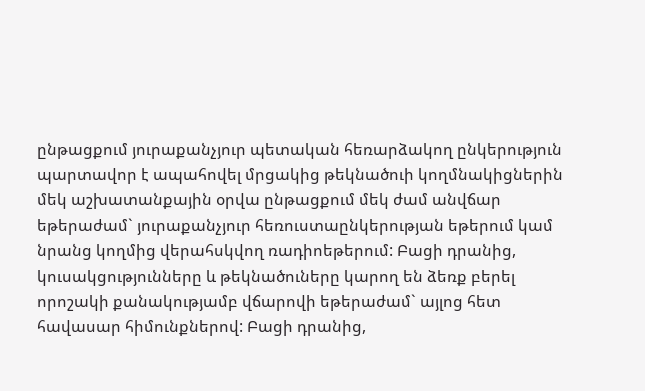ընթացքում յուրաքանչյուր պետական հեռարձակող ընկերություն պարտավոր է ապահովել մրցակից թեկնածուի կողմնակիցներին մեկ աշխատանքային օրվա ընթացքում մեկ ժամ անվճար եթերաժամ` յուրաքանչյուր հեռուստաընկերության եթերում կամ նրանց կողմից վերահսկվող ռադիոեթերում: Բացի դրանից, կուսակցությունները և թեկնածուները կարող են ձեռք բերել որոշակի քանակությամբ վճարովի եթերաժամ` այլոց հետ հավասար հիմունքներով: Բացի դրանից,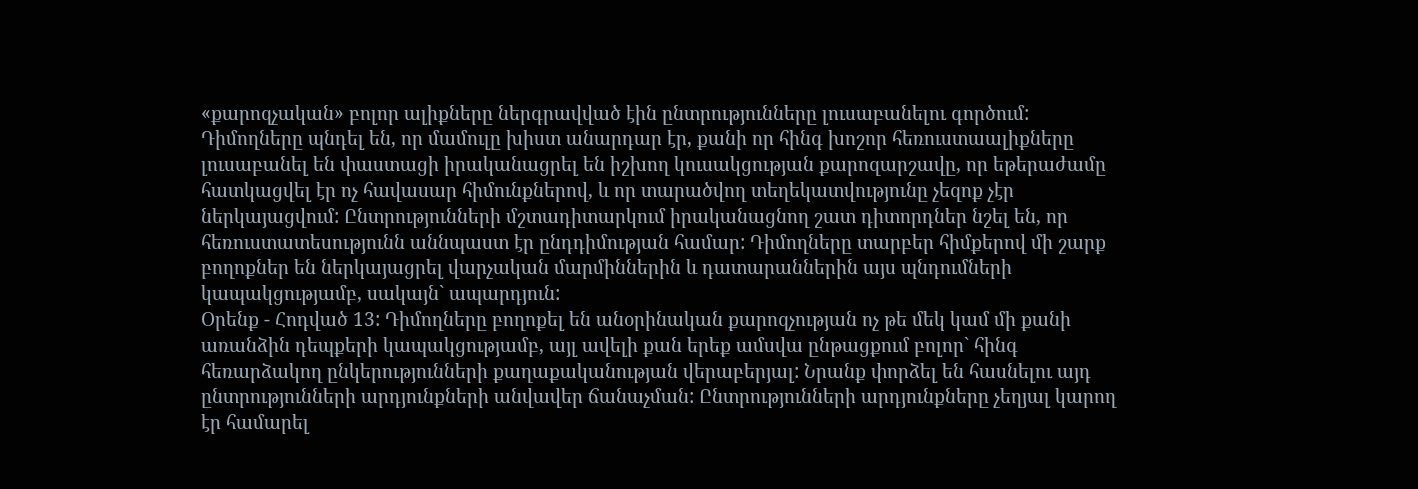«քարոզչական» բոլոր ալիքները ներգրավված էին ընտրությունները լուսաբանելու գործում: Դիմողները պնդել են, որ մամուլը խիստ անարդար էր, քանի որ հինգ խոշոր հեռուստաալիքները լուսաբանել են փաստացի իրականացրել են իշխող կուսակցության քարոզարշավը, որ եթերաժամը հատկացվել էր ոչ հավասար հիմունքներով, և որ տարածվող տեղեկատվությունը չեզոք չէր ներկայացվում: Ընտրությունների մշտադիտարկում իրականացնող շատ դիտորդներ նշել են, որ հեռուստատեսությունն աննպաստ էր ընդդիմության համար: Դիմողները տարբեր հիմքերով մի շարք բողոքներ են ներկայացրել վարչական մարմիններին և դատարաններին այս պնդումների կապակցությամբ, սակայն` ապարդյուն:
Օրենք - Հոդված 13: Դիմողները բողոքել են անօրինական քարոզչության ոչ թե մեկ կամ մի քանի առանձին դեպքերի կապակցությամբ, այլ ավելի քան երեք ամսվա ընթացքում բոլոր` հինգ հեռարձակող ընկերությունների քաղաքականության վերաբերյալ: Նրանք փորձել են հասնելու այդ ընտրությունների արդյունքների անվավեր ճանաչման: Ընտրությունների արդյունքները չեղյալ կարող էր համարել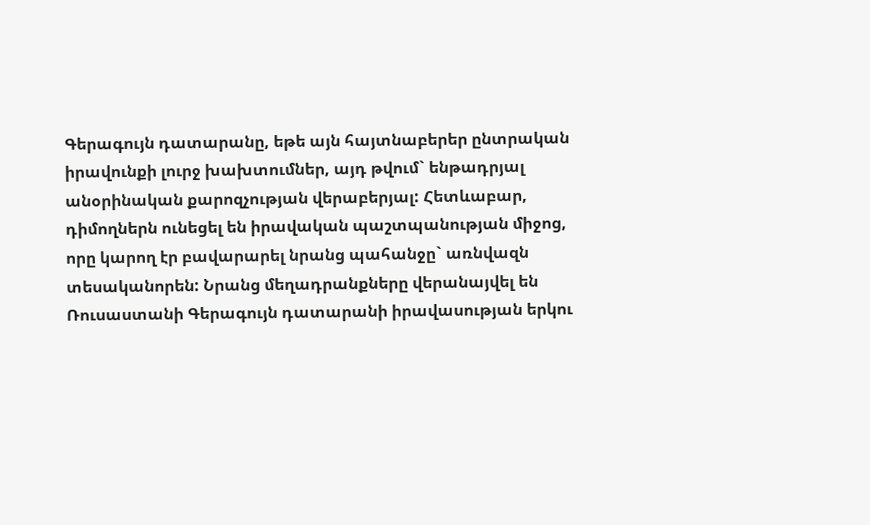Գերագույն դատարանը, եթե այն հայտնաբերեր ընտրական իրավունքի լուրջ խախտումներ, այդ թվում` ենթադրյալ անօրինական քարոզչության վերաբերյալ: Հետևաբար, դիմողներն ունեցել են իրավական պաշտպանության միջոց, որը կարող էր բավարարել նրանց պահանջը` առնվազն տեսականորեն: Նրանց մեղադրանքները վերանայվել են Ռուսաստանի Գերագույն դատարանի իրավասության երկու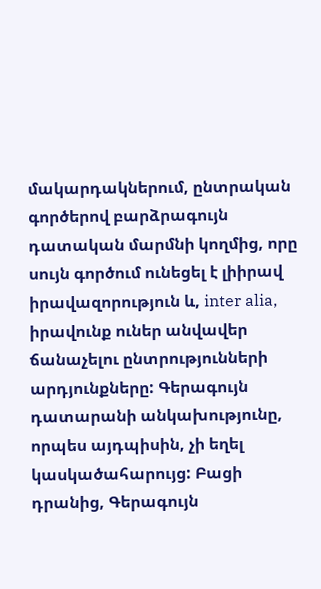մակարդակներում, ընտրական գործերով բարձրագույն դատական մարմնի կողմից, որը սույն գործում ունեցել է լիիրավ իրավազորություն և, inter alia, իրավունք ուներ անվավեր ճանաչելու ընտրությունների արդյունքները: Գերագույն դատարանի անկախությունը, որպես այդպիսին, չի եղել կասկածահարույց: Բացի դրանից, Գերագույն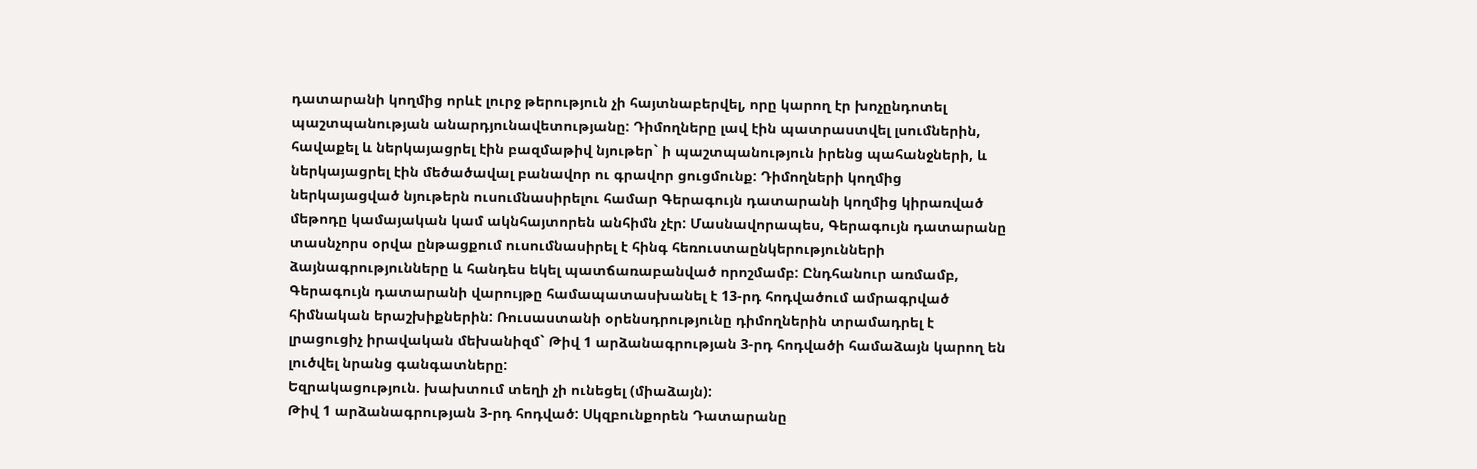դատարանի կողմից որևէ լուրջ թերություն չի հայտնաբերվել, որը կարող էր խոչընդոտել պաշտպանության անարդյունավետությանը: Դիմողները լավ էին պատրաստվել լսումներին, հավաքել և ներկայացրել էին բազմաթիվ նյութեր` ի պաշտպանություն իրենց պահանջների, և ներկայացրել էին մեծածավալ բանավոր ու գրավոր ցուցմունք: Դիմողների կողմից ներկայացված նյութերն ուսումնասիրելու համար Գերագույն դատարանի կողմից կիրառված մեթոդը կամայական կամ ակնհայտորեն անհիմն չէր: Մասնավորապես, Գերագույն դատարանը տասնչորս օրվա ընթացքում ուսումնասիրել է հինգ հեռուստաընկերությունների ձայնագրությունները և հանդես եկել պատճառաբանված որոշմամբ: Ընդհանուր առմամբ, Գերագույն դատարանի վարույթը համապատասխանել է 13-րդ հոդվածում ամրագրված հիմնական երաշխիքներին: Ռուսաստանի օրենսդրությունը դիմողներին տրամադրել է լրացուցիչ իրավական մեխանիզմ` Թիվ 1 արձանագրության 3-րդ հոդվածի համաձայն կարող են լուծվել նրանց գանգատները:
Եզրակացություն. խախտում տեղի չի ունեցել (միաձայն):
Թիվ 1 արձանագրության 3-րդ հոդված: Սկզբունքորեն Դատարանը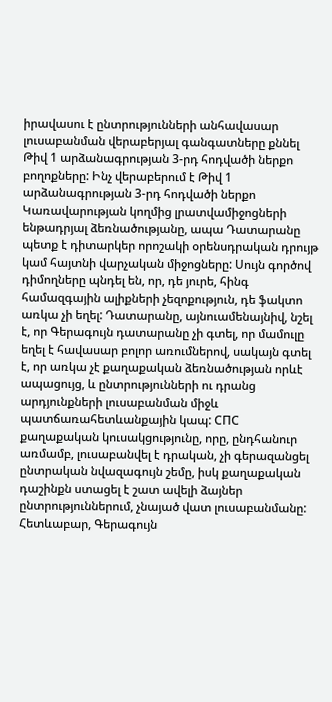իրավասու է ընտրությունների անհավասար լուսաբանման վերաբերյալ գանգատները քննել Թիվ 1 արձանագրության 3-րդ հոդվածի ներքո բողոքները: Ինչ վերաբերում է Թիվ 1 արձանագրության 3-րդ հոդվածի ներքո Կառավարության կողմից լրատվամիջոցների ենթադրյալ ձեռնածությանը, ապա Դատարանը պետք է դիտարկեր որոշակի օրենսդրական դրույթ կամ հայտնի վարչական միջոցները: Սույն գործով դիմողները պնդել են, որ, դե յուրե, հինգ համազգային ալիքների չեզոքություն, դե ֆակտո առկա չի եղել: Դատարանը, այնուամենայնիվ, նշել է, որ Գերագույն դատարանը չի գտել, որ մամուլը եղել է հավասար բոլոր առումներով, սակայն գտել է, որ առկա չէ քաղաքական ձեռնածության որևէ ապացույց, և ընտրությունների ու դրանց արդյունքների լուսաբանման միջև պատճառահետևանքային կապ: СПС քաղաքական կուսակցությունը, որը, ընդհանուր առմամբ, լուսաբանվել է դրական, չի գերազանցել ընտրական նվազագույն շեմը, իսկ քաղաքական դաշինքն ստացել է շատ ավելի ձայներ ընտրություններում, չնայած վատ լուսաբանմանը: Հետևաբար, Գերագույն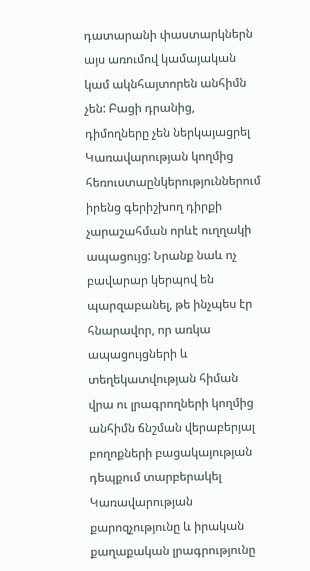դատարանի փաստարկներն այս առումով կամայական կամ ակնհայտորեն անհիմն չեն: Բացի դրանից, դիմողները չեն ներկայացրել Կառավարության կողմից հեռուստաընկերություններում իրենց գերիշխող դիրքի չարաշահման որևէ ուղղակի ապացույց: Նրանք նաև ոչ բավարար կերպով են պարզաբանել, թե ինչպես էր հնարավոր, որ առկա ապացույցների և տեղեկատվության հիման վրա ու լրագրողների կողմից անհիմն ճնշման վերաբերյալ բողոքների բացակայության դեպքում տարբերակել Կառավարության քարոզչությունը և իրական քաղաքական լրագրությունը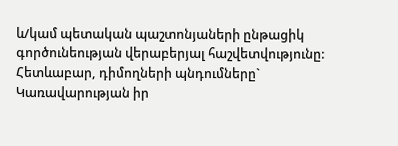և/կամ պետական պաշտոնյաների ընթացիկ գործունեության վերաբերյալ հաշվետվությունը: Հետևաբար, դիմողների պնդումները` Կառավարության իր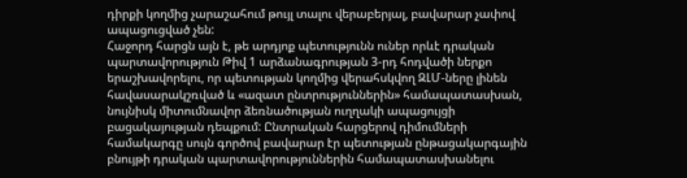դիրքի կողմից չարաշահում թույլ տալու վերաբերյալ, բավարար չափով ապացուցված չեն:
Հաջորդ հարցն այն է, թե արդյոք պետությունն ուներ որևէ դրական պարտավորություն Թիվ 1 արձանագրության 3-րդ հոդվածի ներքո երաշխավորելու, որ պետության կողմից վերահսկվող ԶԼՄ-ները լինեն հավասարակշռված և «ազատ ընտրություններին» համապատասխան, նույնիսկ միտումնավոր ձեռնածության ուղղակի ապացույցի բացակայության դեպքում: Ընտրական հարցերով դիմումների համակարգը սույն գործով բավարար էր պետության ընթացակարգային բնույթի դրական պարտավորություններին համապատասխանելու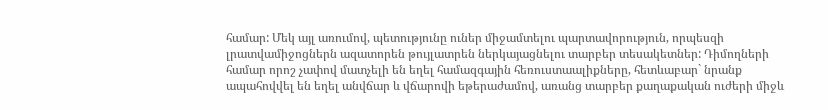համար: Մեկ այլ առումով, պետությունը ուներ միջամտելու պարտավորություն, որպեսզի լրատվամիջոցներն ազատորեն թույլատրեն ներկայացնելու տարբեր տեսակետներ: Դիմողների համար որոշ չափով մատչելի են եղել համազգային հեռուստաալիքները, հետևաբար` նրանք ապահովվել են եղել անվճար և վճարովի եթերաժամով, առանց տարբեր քաղաքական ուժերի միջև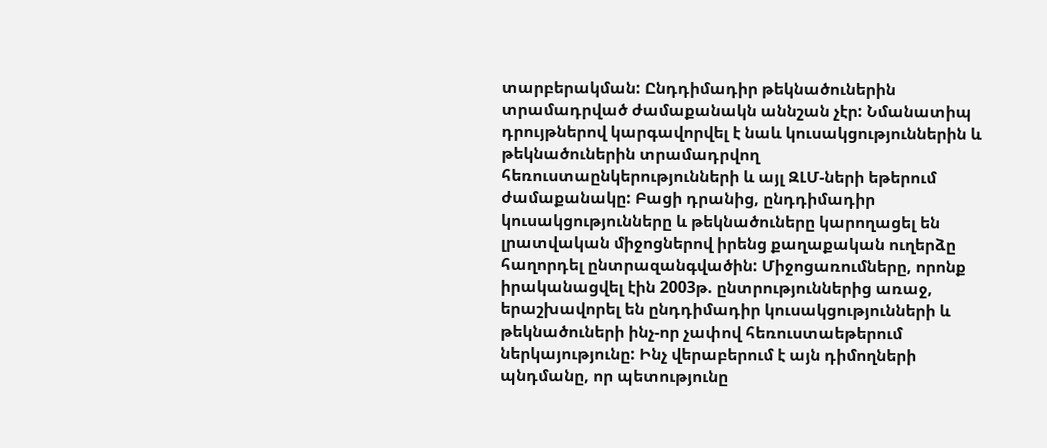տարբերակման: Ընդդիմադիր թեկնածուներին տրամադրված ժամաքանակն աննշան չէր: Նմանատիպ դրույթներով կարգավորվել է նաև կուսակցություններին և թեկնածուներին տրամադրվող հեռուստաընկերությունների և այլ ԶԼՄ-ների եթերում ժամաքանակը: Բացի դրանից, ընդդիմադիր կուսակցությունները և թեկնածուները կարողացել են լրատվական միջոցներով իրենց քաղաքական ուղերձը հաղորդել ընտրազանգվածին: Միջոցառումները, որոնք իրականացվել էին 2003թ. ընտրություններից առաջ, երաշխավորել են ընդդիմադիր կուսակցությունների և թեկնածուների ինչ-որ չափով հեռուստաեթերում ներկայությունը: Ինչ վերաբերում է այն դիմողների պնդմանը, որ պետությունը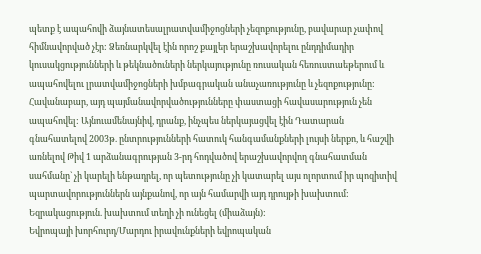պետք է ապահովի ձայնատեսալրատվամիջոցների չեզոքությունը, բավարար չափով հիմնավորված չէր: Ձեռնարկվել էին որոշ քայլեր երաշխավորելու ընդդիմադիր կուսակցությունների և թեկնածուների ներկայությունը ռուսական հեռուստաեթերում և ապահովելու լրատվամիջոցների խմբագրական անաչառությունը և չեզոքությունը: Հավանաբար, այդ պայմանավորվածությունները փաստացի հավասարություն չեն ապահովել: Այնուամենայնիվ, դրանք, ինչպես ներկայացվել էին Դատարան գնահատելով 2003թ. ընտրությունների հատուկ հանգամանքների լույսի ներքո, և հաշվի առնելով Թիվ 1 արձանագրության 3-րդ հոդվածով երաշխավորվող գնահատման սահմանը` չի կարելի ենթադրել, որ պետությունը չի կատարել այս ոլորտում իր պոզիտիվ պարտավորություններն այնքանով, որ այն համարվի այդ դրույթի խախտում:
Եզրակացություն. խախտում տեղի չի ունեցել (միաձայն):
Եվրոպայի խորհուրդ/Մարդու իրավունքների եվրոպական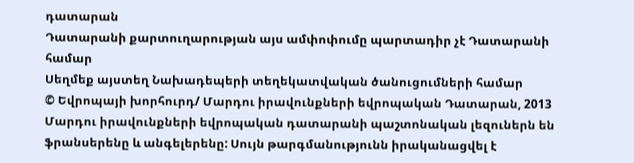դատարան
Դատարանի քարտուղարության այս ամփոփումը պարտադիր չէ Դատարանի համար
Սեղմեք այստեղ Նախադեպերի տեղեկատվական ծանուցումների համար
© Եվրոպայի խորհուրդ/ Մարդու իրավունքների եվրոպական Դատարան, 2013
Մարդու իրավունքների եվրոպական դատարանի պաշտոնական լեզուներն են ֆրանսերենը և անգելերենը: Սույն թարգմանությունն իրականացվել է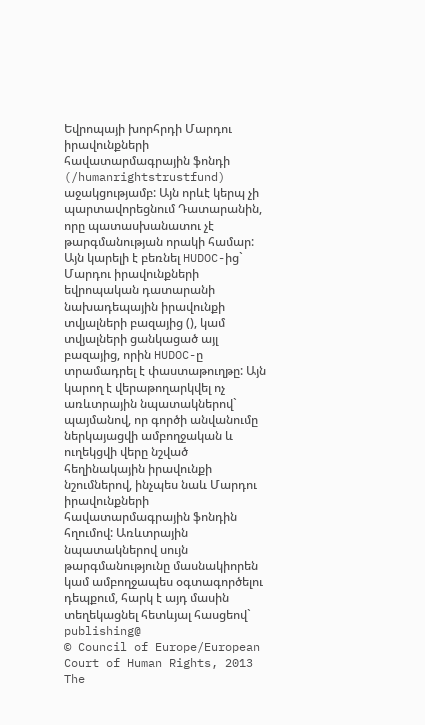Եվրոպայի խորհրդի Մարդու իրավունքների հավատարմագրային ֆոնդի (/humanrightstrustfund) աջակցությամբ: Այն որևէ կերպ չի պարտավորեցնում Դատարանին, որը պատասխանատու չէ թարգմանության որակի համար: Այն կարելի է բեռնել HUDOC-ից` Մարդու իրավունքների եվրոպական դատարանի նախադեպային իրավունքի տվյալների բազայից (), կամ տվյալների ցանկացած այլ բազայից, որին HUDOC-ը տրամադրել է փաստաթուղթը: Այն կարող է վերաթողարկվել ոչ առևտրային նպատակներով` պայմանով, որ գործի անվանումը ներկայացվի ամբողջական և ուղեկցվի վերը նշված հեղինակային իրավունքի նշումներով, ինչպես նաև Մարդու իրավունքների հավատարմագրային ֆոնդին հղումով: Առևտրային նպատակներով սույն թարգմանությունը մասնակիորեն կամ ամբողջապես օգտագործելու դեպքում, հարկ է այդ մասին տեղեկացնել հետևյալ հասցեով` publishing@
© Council of Europe/European Court of Human Rights, 2013
The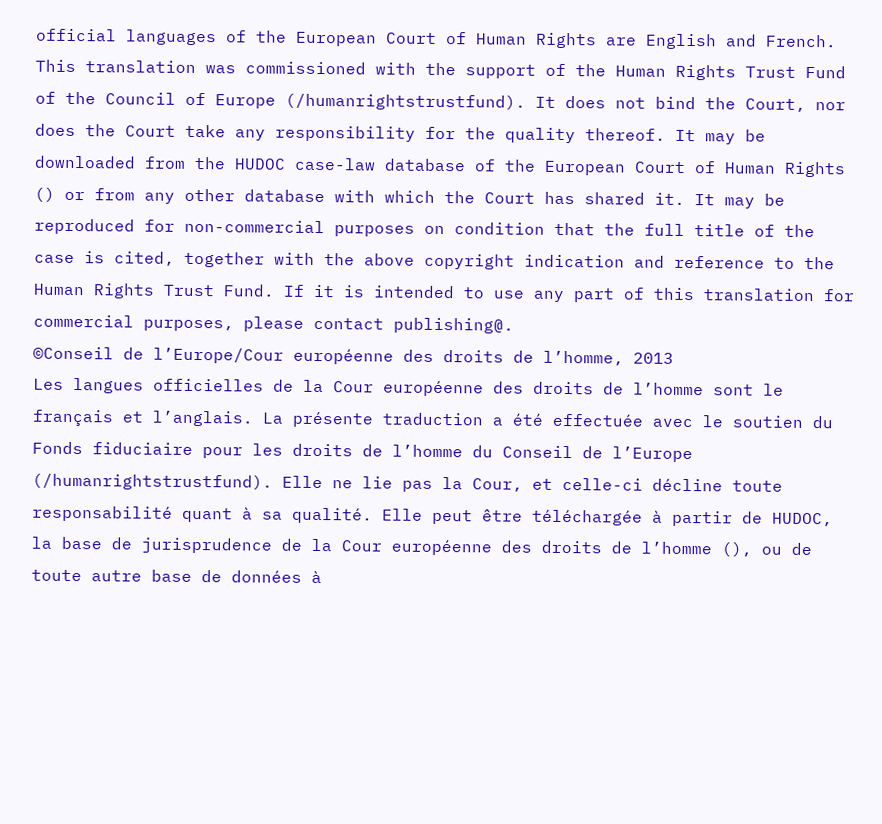official languages of the European Court of Human Rights are English and French. This translation was commissioned with the support of the Human Rights Trust Fund of the Council of Europe (/humanrightstrustfund). It does not bind the Court, nor does the Court take any responsibility for the quality thereof. It may be downloaded from the HUDOC case-law database of the European Court of Human Rights () or from any other database with which the Court has shared it. It may be reproduced for non-commercial purposes on condition that the full title of the case is cited, together with the above copyright indication and reference to the Human Rights Trust Fund. If it is intended to use any part of this translation for commercial purposes, please contact publishing@.
©Conseil de l’Europe/Cour européenne des droits de l’homme, 2013
Les langues officielles de la Cour européenne des droits de l’homme sont le français et l’anglais. La présente traduction a été effectuée avec le soutien du Fonds fiduciaire pour les droits de l’homme du Conseil de l’Europe (/humanrightstrustfund). Elle ne lie pas la Cour, et celle-ci décline toute responsabilité quant à sa qualité. Elle peut être téléchargée à partir de HUDOC, la base de jurisprudence de la Cour européenne des droits de l’homme (), ou de toute autre base de données à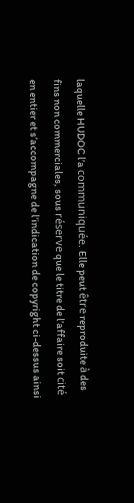laquelle HUDOC l’a communiquée. Elle peut être reproduite à des fins non commerciales, sous réserve que le titre de l’affaire soit cité en entier et s’accompagne de l’indication de copyright ci-dessus ainsi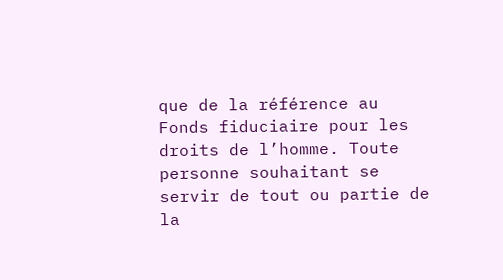que de la référence au Fonds fiduciaire pour les droits de l’homme. Toute personne souhaitant se servir de tout ou partie de la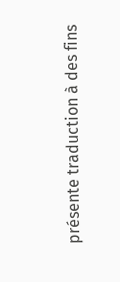présente traduction à des fins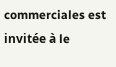commerciales est invitée à le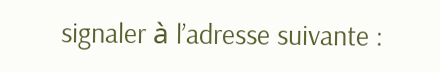signaler à l’adresse suivante :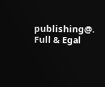publishing@.
Full & Egal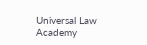Universal Law Academy